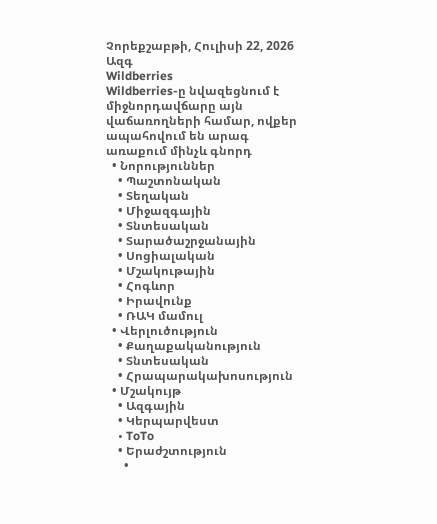Չորեքշաբթի, Հուլիսի 22, 2026
Ազգ
Wildberries
Wildberries-ը նվազեցնում է միջնորդավճարը այն վաճառողների համար, ովքեր ապահովում են արագ առաքում մինչև գնորդ
  • Նորություններ
    • Պաշտոնական
    • Տեղական
    • Միջազգային
    • Տնտեսական
    • Տարածաշրջանային
    • Սոցիալական
    • Մշակութային
    • Հոգևոր
    • Իրավունք
    • ՌԱԿ մամուլ
  • Վերլուծություն
    • Քաղաքականություն
    • Տնտեսական
    • Հրապարակախոսություն
  • Մշակույթ
    • Ազգային
    • Կերպարվեստ
    • ToTo
    • Երաժշտություն
      •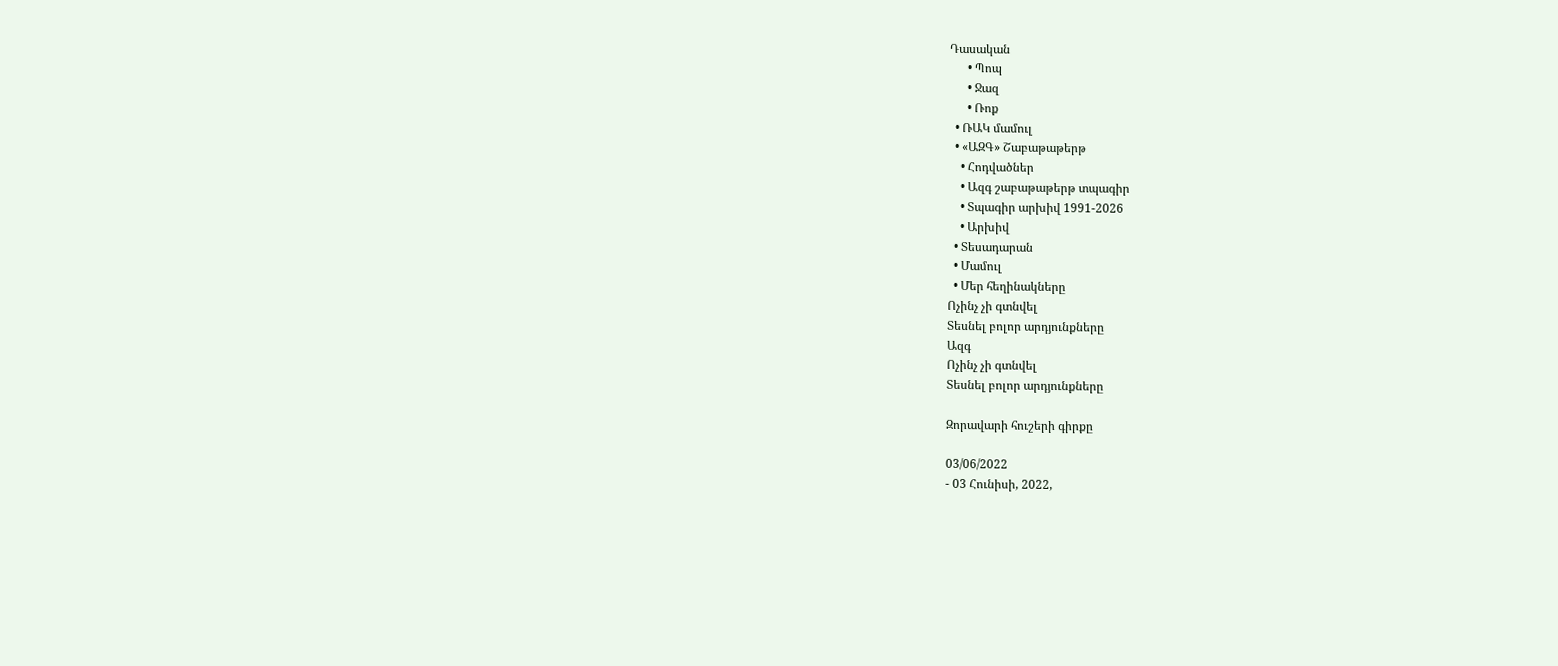Դասական
      • Պոպ
      • Ջազ
      • Ռոք
  • ՌԱԿ մամուլ
  • «ԱԶԳ» Շաբաթաթերթ
    • Հոդվածներ
    • Ազգ շաբաթաթերթ տպագիր
    • Տպագիր արխիվ 1991-2026
    • Արխիվ
  • Տեսադարան
  • Մամուլ
  • Մեր հեղինակները
Ոչինչ չի գտնվել
Տեսնել բոլոր արդյունքները
Ազգ
Ոչինչ չի գտնվել
Տեսնել բոլոր արդյունքները

Զորավարի հուշերի գիրքը

03/06/2022
- 03 Հունիսի, 2022,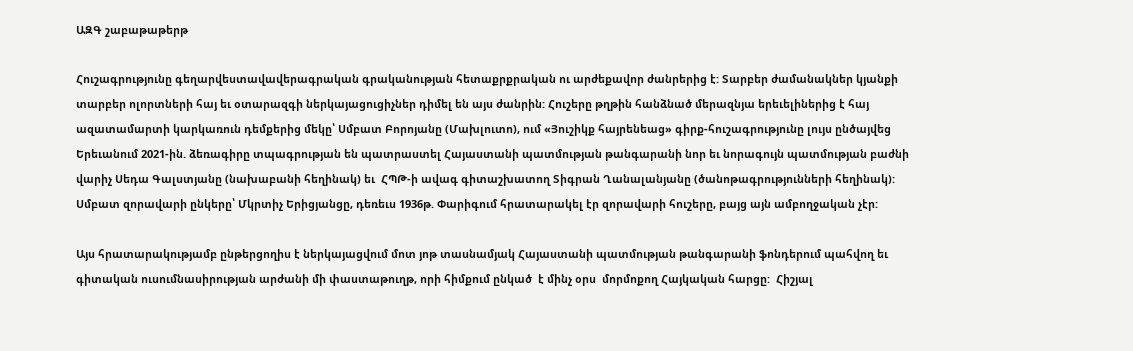ԱԶԳ շաբաթաթերթ

Հուշագրությունը գեղարվեստավավերագրական գրականության հետաքրքրական ու արժեքավոր ժանրերից է: Տարբեր ժամանակներ կյանքի տարբեր ոլորտների հայ եւ օտարազգի ներկայացուցիչներ դիմել են այս ժանրին: Հուշերը թղթին հանձնած մերազնյա երեւելիներից է հայ ազատամարտի կարկառուն դեմքերից մեկը՝ Սմբատ Բորոյանը (Մախլուտո), ում «Յուշիկք հայրենեաց» գիրք-հուշագրությունը լույս ընծայվեց Երեւանում 2021-ին. ձեռագիրը տպագրության են պատրաստել Հայաստանի պատմության թանգարանի նոր եւ նորագույն պատմության բաժնի վարիչ Սեդա Գալստյանը (նախաբանի հեղինակ) եւ  ՀՊԹ-ի ավագ գիտաշխատող Տիգրան Ղանալանյանը (ծանոթագրությունների հեղինակ): Սմբատ զորավարի ընկերը՝ Մկրտիչ Երիցյանցը, դեռեւս 1936թ. Փարիգում հրատարակել էր զորավարի հուշերը, բայց այն ամբողջական չէր:

Այս հրատարակությամբ ընթերցողիս է ներկայացվում մոտ յոթ տասնամյակ Հայաստանի պատմության թանգարանի ֆոնդերում պահվող եւ գիտական ուսումնասիրության արժանի մի փաստաթուղթ, որի հիմքում ընկած  է մինչ օրս  մորմոքող Հայկական հարցը:  Հիշյալ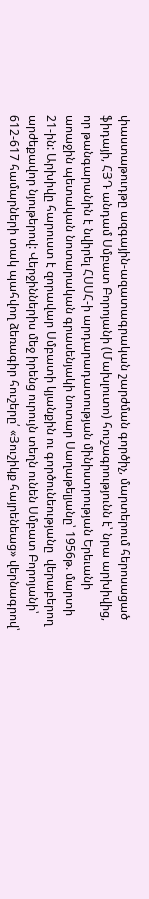փաստաթուդթը ազգային-ազատագրական շարժման գործիչ, մարտերում հերոսացած ֆիդայի, ՀՅԴ անդամ Սմբատ Բորոյանի (Մախլուտո) հուշագրությունն է՝ նրա արխիվից, որ թանգարանին է նվիրել ՀՍՍՀ-ի արդարադատության մինիստրության Երեւանի աոաջին պետական նոտարական գրասենյակի նոտար Սաղաթելյանը՝ 1956թ. մարտի 21-ին: Արխիվը հարուստ է զորավար Սմբատի կյանքին ու գործունեությանը  վերաբերող արժեքավոր նյութերով: Վերջիններիս մեջ իրենց ուրույն տեղն ունեն Սմբատ Բորոյանի՝ 612-617 համարների տակ պահվող ձեռագիր հուշերը՛ «Յուշիկք հայրենեաց» վերնագրով՝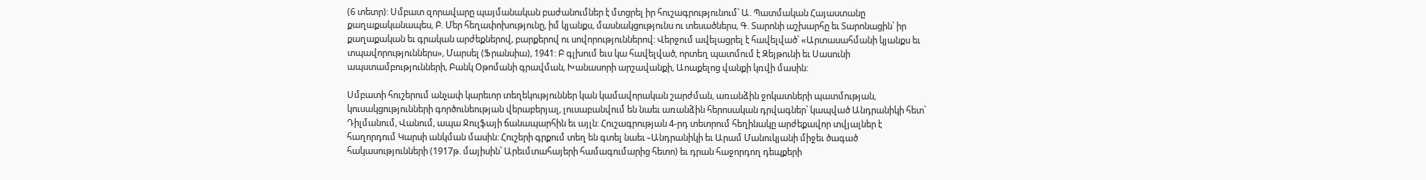(6 տետր): Սմբատ զորավարը պայմանական բաժանումներ է մտցրել իր հուշագրությունում՝ Ա. Պատմական Հայաստանը քաղաքականապես, Բ. Մեր հեղափոխությունը, իմ կյանքս, մասնակցությունս ու տեսածներս, Գ. Տարոնի աշխարհը եւ Տարոնացին՝ իր քաղաքական եւ գրական արժեքներով, բարքերով ու սովորություններով: Վերջում ավելացրել է հավելված՝ «Արտասահմանի կյանքս եւ տպավորություններս», Մարսել (Ֆրանսիա), 1941: Բ գլխում եւս կա հավելված, որտեղ պատմում է Զեյթունի եւ Սասունի ապստամբությունների, Բանկ Օթոմանի գրավման, Խանասորի արշավանքի, Աոաքելոց վանքի կռվի մասին:

Սմբատի հուշերում անչափ կարեւոր տեղեկություններ կան կամավորական շարժման, առանձին ջոկատների պատմության, կուսակցությունների գործունեության վերաբերյալ, լուսաբանվում են նաեւ առանձին հերոսական դրվագներ՝ կապված Անդրանիկի հետ՝ Դիլմանում, Վանում, ապա Ջուլֆայի ճանապարհին եւ այլն: Հուշագրության 4-րդ տետրում հեղինակը արժեքավոր տվյալներ է հաղորդում Կարսի անկման մասին: Հուշերի գրքում տեղ են գտել նաեւ ֊Անդրանիկի եւ Արամ Մանուկյանի միջեւ ծագած հակասությունների (1917թ. մայիսին՝ Արեւմտահայերի համագումարից հետո) եւ դրան հաջորդող դեպքերի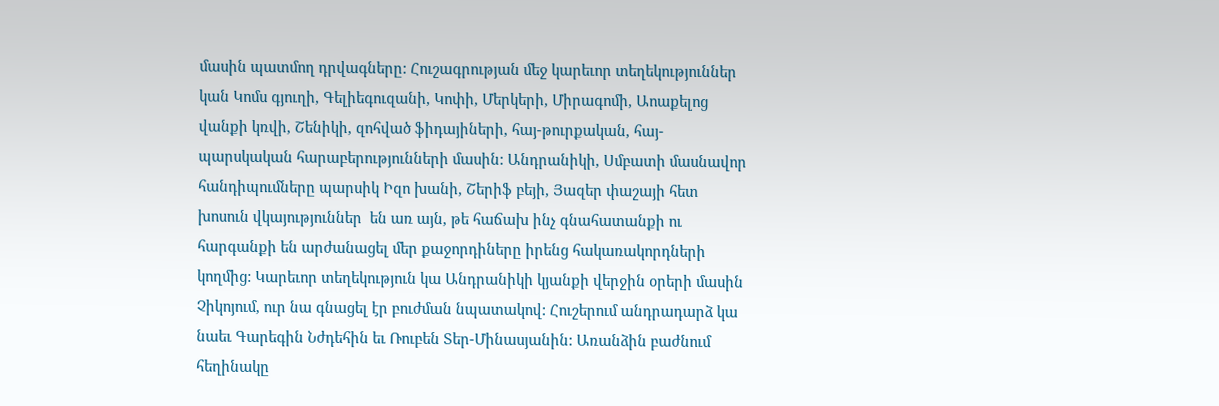մասին պատմող դրվագները: Հուշագրության մեջ կարեւոր տեղեկություններ կան Կոմս գյուղի, Գելիեգուզանի, Կոփի, Մերկերի, Միրագոմի, Աոաքելոց վանքի կռվի, Շենիկի, զոհված ֆիդայիների, հայ-թուրքական, հայ-պարսկական հարաբերությունների մասին: Անդրանիկի, Սմբատի մասնավոր հանդիպումները պարսիկ Իզո խանի, Շերիֆ բեյի, Յազեր փաշայի հետ խոսուն վկայություններ  են առ այն, թե հաճախ ինչ գնահատանքի ու հարգանքի են արժանացել մեր քաջորդիները իրենց հակառակորդների կողմից: Կարեւոր տեղեկություն կա Անդրանիկի կյանքի վերջին օրերի մասին Չիկոյում, ուր նա գնացել էր բուժման նպատակով: Հուշերում անդրադարձ կա նաեւ Գարեգին Նժդեհին եւ Ռուբեն Տեր-Մինասյանին: Առանձին բաժնում հեղինակը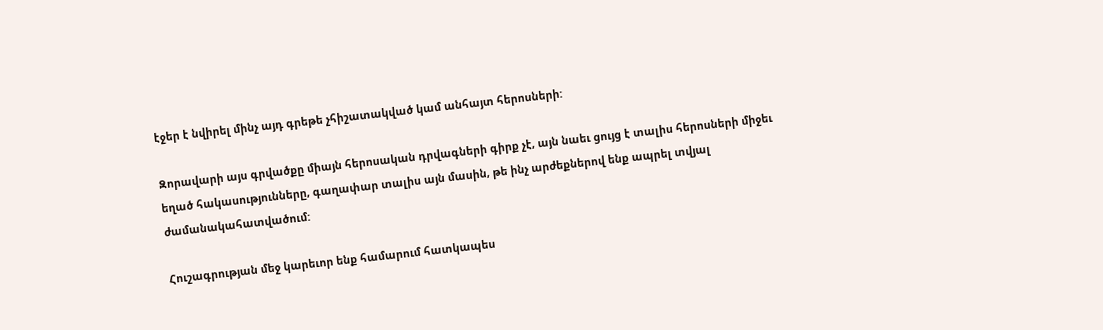էջեր է նվիրել մինչ այդ գրեթե չհիշատակված կամ անհայտ հերոսների:

Զորավարի այս գրվածքը միայն հերոսական դրվագների գիրք չէ, այն նաեւ ցույց է տալիս հերոսների միջեւ եղած հակասությունները, գաղափար տալիս այն մասին, թե ինչ արժեքներով ենք ապրել տվյալ ժամանակահատվածում:

Հուշագրության մեջ կարեւոր ենք համարում հատկապես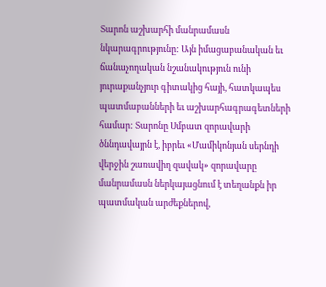Տարոն աշխարհի մանրամասն նկարագրությունը: Այն իմացաբանական եւ ճանաչողական նշանակություն ունի յուրաքանչյուր գիտակից հայի, հատկապես պատմաբանների եւ աշխարհագրագետների համար: Տարոնը Սմբատ զորավարի ծննդավայրն է, իբրեւ «Մամիկոնյան սերնդի վերջին շառավիղ զավակ» զորավարը մանրամասն ներկայացնում է տեղանքն իր պատմական արժեքներով,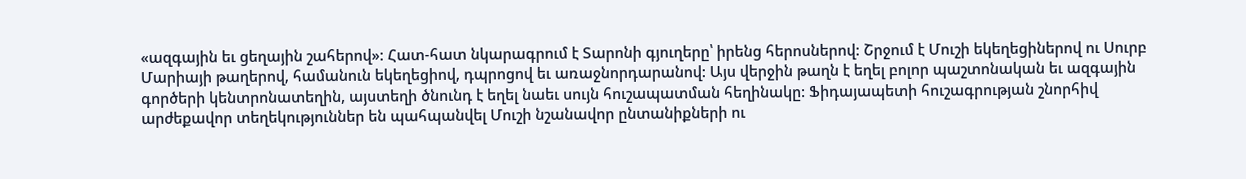«ազգային եւ ցեղային շահերով»: Հատ-հատ նկարագրում է Տարոնի գյուղերը՝ իրենց հերոսներով: Շրջում է Մուշի եկեղեցիներով ու Սուրբ Մարիայի թաղերով, համանուն եկեղեցիով, դպրոցով եւ առաջնորդարանով: Այս վերջին թաղն է եղել բոլոր պաշտոնական եւ ազգային գործերի կենտրոնատեղին, այստեղի ծնունդ է եղել նաեւ սույն հուշապատման հեղինակը: Ֆիդայապետի հուշագրության շնորհիվ արժեքավոր տեղեկություններ են պահպանվել Մուշի նշանավոր ընտանիքների ու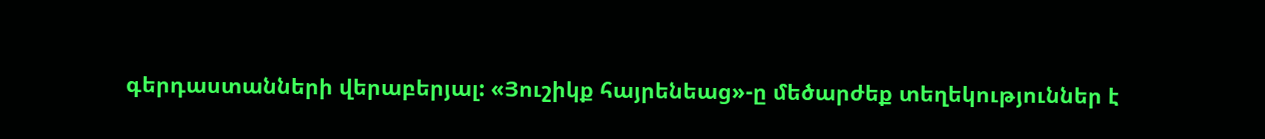գերդաստանների վերաբերյալ: «Յուշիկք հայրենեաց»-ը մեծարժեք տեղեկություններ է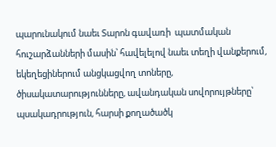պարունակում նաեւ Տարոն գավառի  պատմական հուշարձանների մասին՝ հավելելով նաեւ տեղի վանքերում, եկեղեցիներում անցկացվող տոները, ծիսակատարությունները, ավանդական սովորույթները՝ պսակադրություն, հարսի քողածածկ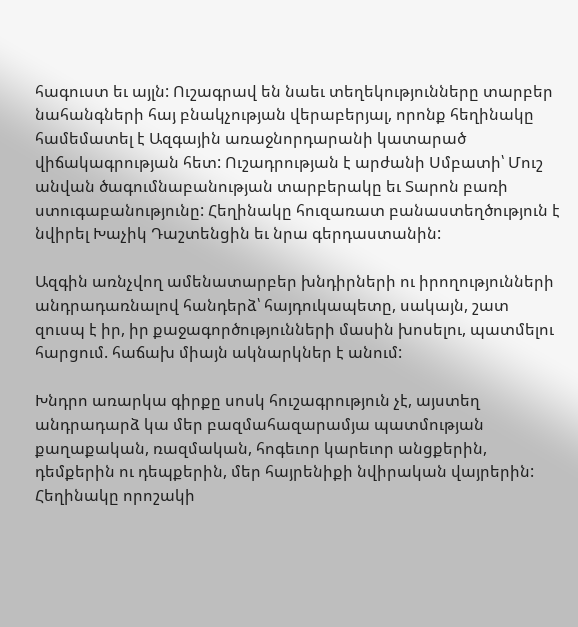հագուստ եւ այլն: Ուշագրավ են նաեւ տեղեկությունները տարբեր նահանգների հայ բնակչության վերաբերյալ, որոնք հեղինակը համեմատել է Ազգային առաջնորդարանի կատարած վիճակագրության հետ: Ուշադրության է արժանի Սմբատի՝ Մուշ անվան ծագումնաբանության տարբերակը եւ Տարոն բառի ստուգաբանությունը: Հեղինակը հուզառատ բանաստեղծություն է նվիրել Խաչիկ Դաշտենցին եւ նրա գերդաստանին:

Ազգին առնչվող ամենատարբեր խնդիրների ու իրողությունների անդրադառնալով հանդերձ՝ հայդուկապետը, սակայն, շատ զուսպ է իր, իր քաջագործությունների մասին խոսելու, պատմելու հարցում. հաճախ միայն ակնարկներ է անում:

Խնդրո առարկա գիրքը սոսկ հուշագրություն չէ, այստեղ անդրադարձ կա մեր բազմահազարամյա պատմության քաղաքական, ռազմական, հոգեւոր կարեւոր անցքերին, դեմքերին ու դեպքերին, մեր հայրենիքի նվիրական վայրերին: Հեղինակը որոշակի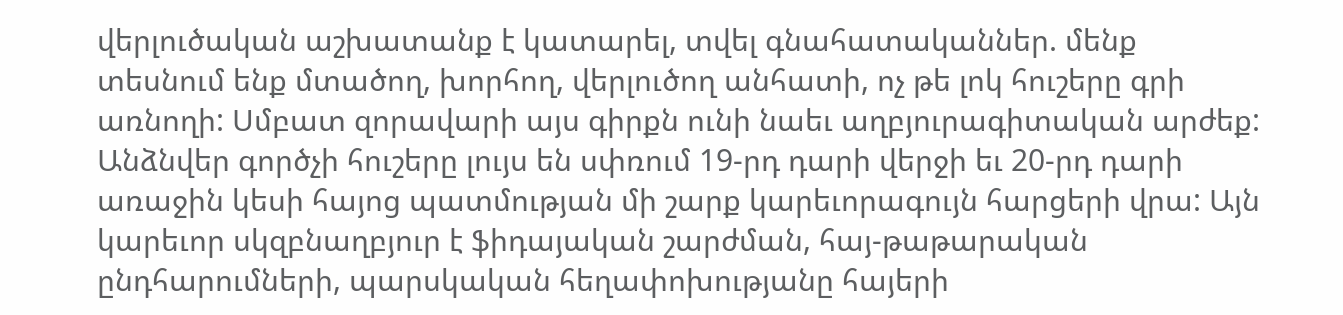վերլուծական աշխատանք է կատարել, տվել գնահատականներ. մենք տեսնում ենք մտածող, խորհող, վերլուծող անհատի, ոչ թե լոկ հուշերը գրի առնողի: Սմբատ զորավարի այս գիրքն ունի նաեւ աղբյուրագիտական արժեք: Անձնվեր գործչի հուշերը լույս են սփռում 19-րդ դարի վերջի եւ 20-րդ դարի առաջին կեսի հայոց պատմության մի շարք կարեւորագույն հարցերի վրա: Այն կարեւոր սկզբնաղբյուր է ֆիդայական շարժման, հայ-թաթարական ընդհարումների, պարսկական հեղափոխությանը հայերի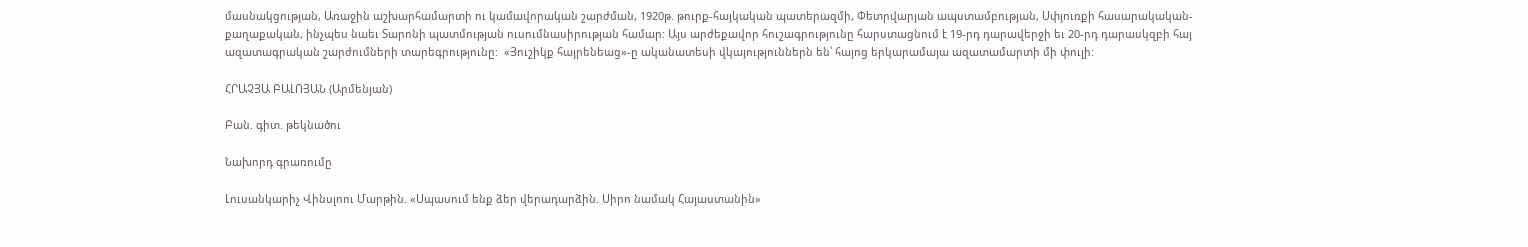մասնակցության, Առաջին աշխարհամարտի ու կամավորական շարժման, 1920թ. թուրք-հայկական պատերազմի, Փետրվարյան ապստամբության, Սփյուռքի հասարակական-քաղաքական, ինչպես նաեւ Տարոնի պատմության ուսումնասիրության համար: Այս արժեքավոր հուշագրությունը հարստացնում է 19-րդ դարավերջի եւ 20-րդ դարասկզբի հայ ազատագրական շարժումների տարեգրությունը:  «Յուշիկք հայրենեաց»-ը ականատեսի վկայություններն են՝ հայոց երկարամայա ազատամարտի մի փուլի:

ՀՐԱՉՅԱ ԲԱԼՈՅԱՆ (Արմենյան)

Բան. գիտ. թեկնածու

Նախորդ գրառումը

Լուսանկարիչ Վինսլոու Մարթին. «Սպասում ենք ձեր վերադարձին. Սիրո նամակ Հայաստանին»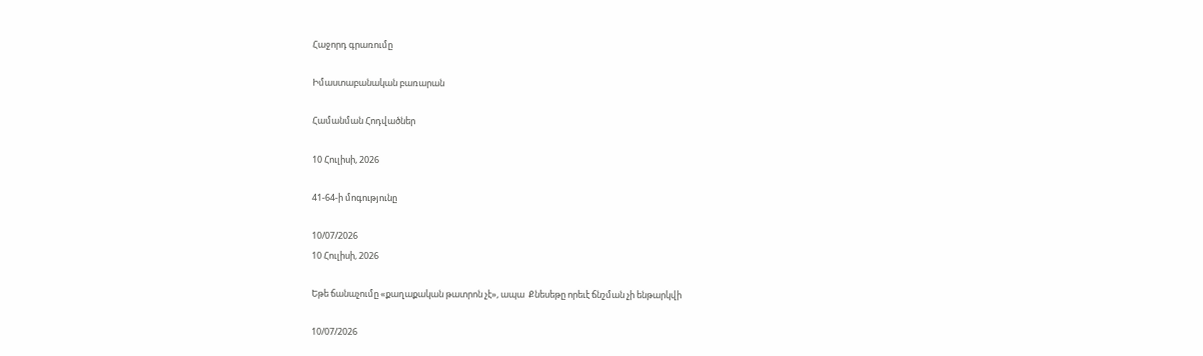Հաջորդ գրառումը

Իմաստաբանական բառարան

Համանման Հոդվածներ

10 Հուլիսի, 2026

41-64-ի մոգությունը

10/07/2026
10 Հուլիսի, 2026

Եթե ճանաչումը «քաղաքական թատրոն չէ», ապա  Քնեսեթը որեւէ ճնշման չի ենթարկվի

10/07/2026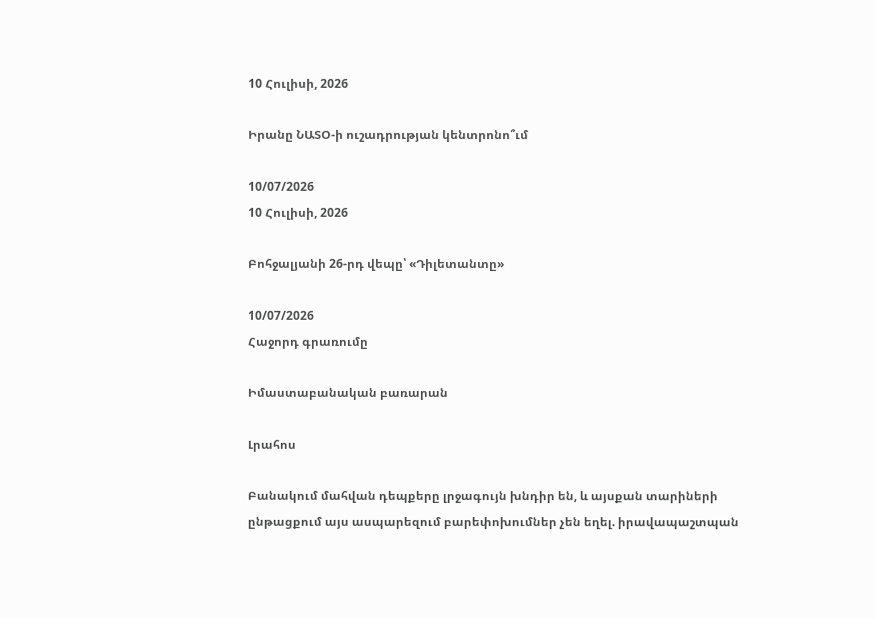10 Հուլիսի, 2026

Իրանը ՆԱՏՕ-ի ուշադրության կենտրոնո՞ւմ

10/07/2026
10 Հուլիսի, 2026

Բոհջալյանի 26-րդ վեպը՝ «Դիլետանտը»

10/07/2026
Հաջորդ գրառումը

Իմաստաբանական բառարան

Լրահոս

Բանակում մահվան դեպքերը լրջագույն խնդիր են, և այսքան տարիների ընթացքում այս ասպարեզում բարեփոխումներ չեն եղել. իրավապաշտպան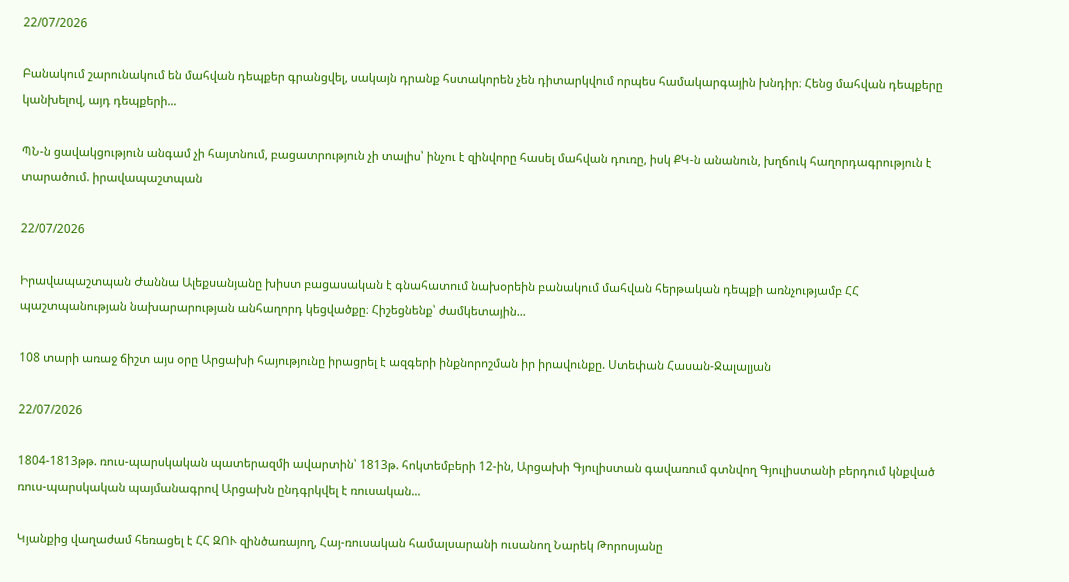22/07/2026

Բանակում շարունակում են մահվան դեպքեր գրանցվել, սակայն դրանք հստակորեն չեն դիտարկվում որպես համակարգային խնդիր։ Հենց մահվան դեպքերը կանխելով, այդ դեպքերի...

ՊՆ-ն ցավակցություն անգամ չի հայտնում, բացատրություն չի տալիս՝ ինչու է զինվորը հասել մահվան դուռը, իսկ ՔԿ-ն անանուն, խղճուկ հաղորդագրություն է տարածում. իրավապաշտպան

22/07/2026

Իրավապաշտպան Ժաննա Ալեքսանյանը խիստ բացասական է գնահատում նախօրեին բանակում մահվան հերթական դեպքի առնչությամբ ՀՀ պաշտպանության նախարարության անհաղորդ կեցվածքը։ Հիշեցնենք՝ ժամկետային...

108 տարի առաջ ճիշտ այս օրը Արցախի հայությունը իրացրել է ազգերի ինքնորոշման իր իրավունքը. Ստեփան Հասան-Ջալալյան

22/07/2026

1804-1813թթ. ռուս-պարսկական պատերազմի ավարտին՝ 1813թ. հոկտեմբերի 12-ին, Արցախի Գյուլիստան գավառում գտնվող Գյուլիստանի բերդում կնքված ռուս-պարսկական պայմանագրով Արցախն ընդգրկվել է ռուսական...

Կյանքից վաղաժամ հեռացել է ՀՀ ԶՈՒ զինծառայող, Հայ-ռուսական համալսարանի ուսանող Նարեկ Թորոսյանը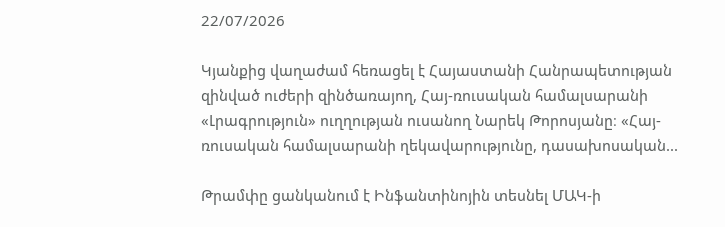22/07/2026

Կյանքից վաղաժամ հեռացել է Հայաստանի Հանրապետության զինված ուժերի զինծառայող, Հայ-ռուսական համալսարանի «Լրագրություն» ուղղության ուսանող Նարեկ Թորոսյանը։ «Հայ-ռուսական համալսարանի ղեկավարությունը, դասախոսական...

Թրամփը ցանկանում է Ինֆանտինոյին տեսնել ՄԱԿ-ի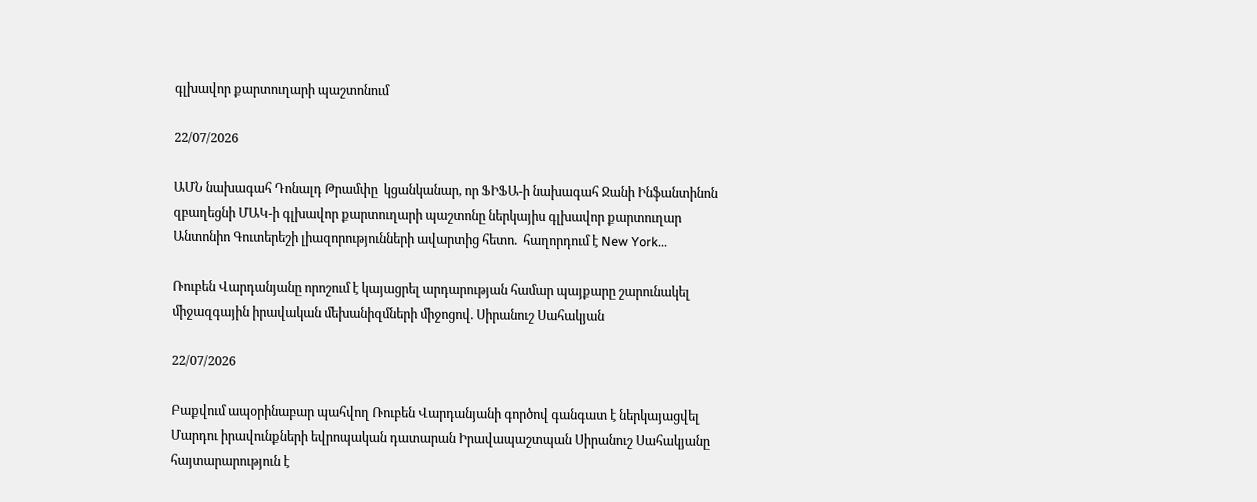գլխավոր քարտուղարի պաշտոնում

22/07/2026

ԱՄՆ նախագահ Դոնալդ Թրամփը  կցանկանար, որ ՖԻՖԱ-ի նախագահ Ջանի Ինֆանտինոն զբաղեցնի ՄԱԿ-ի գլխավոր քարտուղարի պաշտոնը ներկայիս գլխավոր քարտուղար Անտոնիո Գուտերեշի լիազորությունների ավարտից հետո.  հաղորդում է New York...

Ռուբեն Վարդանյանը որոշում է կայացրել արդարության համար պայքարը շարունակել միջազգային իրավական մեխանիզմների միջոցով. Սիրանուշ Սահակյան

22/07/2026

Բաքվում ապօրինաբար պահվող Ռուբեն Վարդանյանի գործով գանգատ է ներկայացվել Մարդու իրավունքների եվրոպական դատարան Իրավապաշտպան Սիրանուշ Սահակյանը հայտարարություն է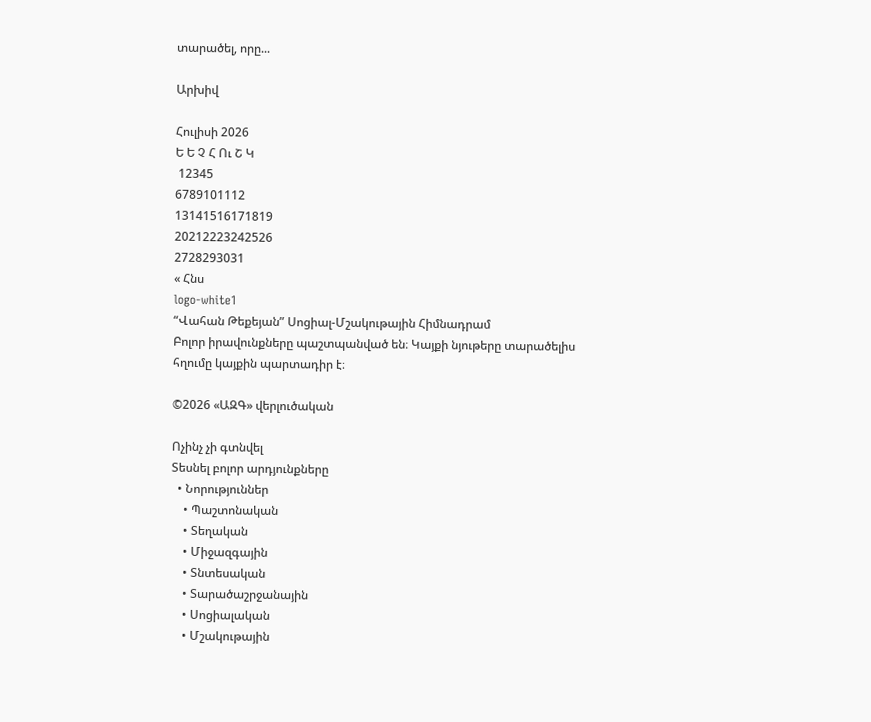տարածել, որը...

Արխիվ

Հուլիսի 2026
Ե Ե Չ Հ Ու Շ Կ
 12345
6789101112
13141516171819
20212223242526
2728293031
« Հնս
logo-white1
“Վահան Թեքեյան” Սոցիալ-Մշակութային Հիմնադրամ
Բոլոր իրավունքները պաշտպանված են։ Կայքի նյութերը տարածելիս հղումը կայքին պարտադիր է։

©2026 «ԱԶԳ» վերլուծական

Ոչինչ չի գտնվել
Տեսնել բոլոր արդյունքները
  • Նորություններ
    • Պաշտոնական
    • Տեղական
    • Միջազգային
    • Տնտեսական
    • Տարածաշրջանային
    • Սոցիալական
    • Մշակութային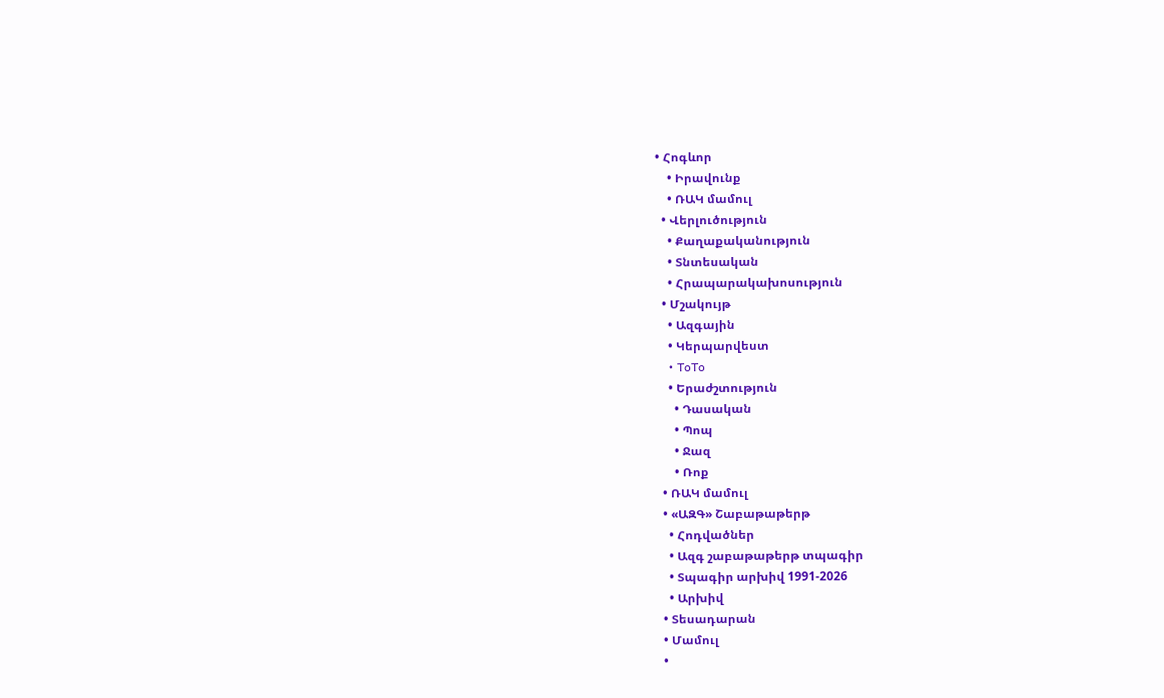• Հոգևոր
    • Իրավունք
    • ՌԱԿ մամուլ
  • Վերլուծություն
    • Քաղաքականություն
    • Տնտեսական
    • Հրապարակախոսություն
  • Մշակույթ
    • Ազգային
    • Կերպարվեստ
    • ToTo
    • Երաժշտություն
      • Դասական
      • Պոպ
      • Ջազ
      • Ռոք
  • ՌԱԿ մամուլ
  • «ԱԶԳ» Շաբաթաթերթ
    • Հոդվածներ
    • Ազգ շաբաթաթերթ տպագիր
    • Տպագիր արխիվ 1991-2026
    • Արխիվ
  • Տեսադարան
  • Մամուլ
  •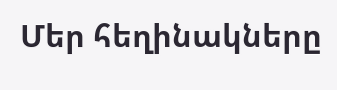Մեր հեղինակները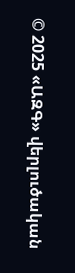© 2025 «ԱԶԳ» վերլուծական